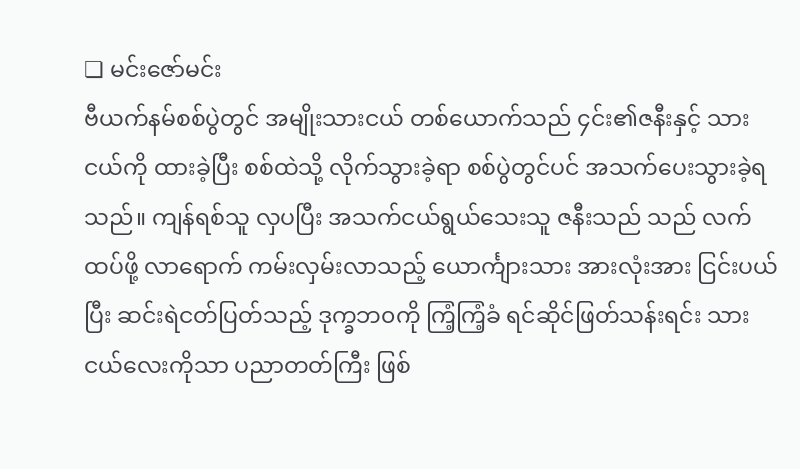❏ မင်းဇော်မင်း
ဗီယက်နမ်စစ်ပွဲတွင် အမျိုးသားငယ် တစ်ယောက်သည် ၄င်း၏ဇနီးနှင့် သားငယ်ကို ထားခဲ့ပြီး စစ်ထဲသို့ လိုက်သွားခဲ့ရာ စစ်ပွဲတွင်ပင် အသက်ပေးသွားခဲ့ရသည်။ ကျန်ရစ်သူ လှပပြီး အသက်ငယ်ရွယ်သေးသူ ဇနီးသည် သည် လက်ထပ်ဖို့ လာရောက် ကမ်းလှမ်းလာသည့် ယောင်္ကျားသား အားလုံးအား ငြင်းပယ်ပြီး ဆင်းရဲငတ်ပြတ်သည့် ဒုက္ခဘ၀ကို ကြံ့ကြံ့ခံ ရင်ဆိုင်ဖြတ်သန်းရင်း သားငယ်လေးကိုသာ ပညာတတ်ကြီး ဖြစ်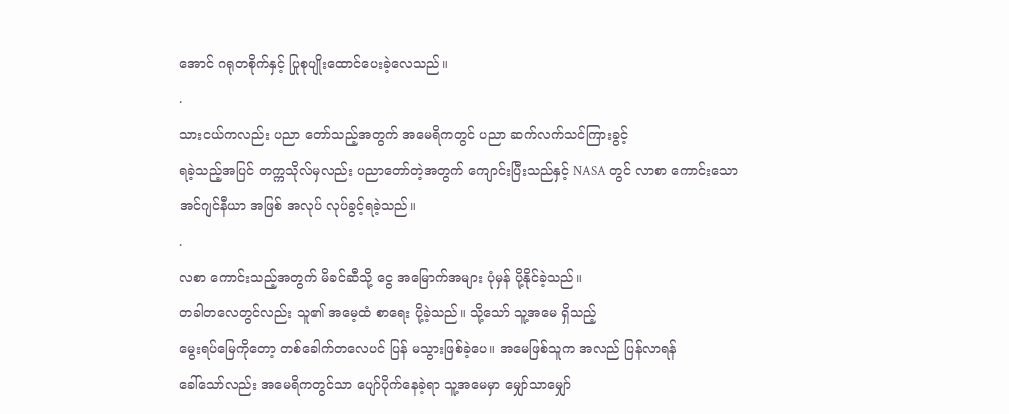အောင် ဂရုတစိုက်နှင့် ပြုစုပျိုးထောင်ပေးခဲ့လေသည်။
.
သားငယ်ကလည်း ပညာ တော်သည့်အတွက် အမေရိကတွင် ပညာ ဆက်လက်သင်ကြားခွင့်
ရခဲ့သည့်အပြင် တက္ကသိုလ်မှလည်း ပညာတော်တဲ့အတွက် ကျောင်းပြီးသည်နှင့် NASA တွင် လာစာ ကောင်းသော
အင်ဂျင်နီယာ အဖြစ် အလုပ် လုပ်ခွင့်ရခဲ့သည်။
.
လစာ ကောင်းသည့်အတွက် မိခင်ဆီသို့ ငွေ အမြောက်အများ ပုံမှန် ပို့နိုင်ခဲ့သည်။
တခါတလေတွင်လည်း သူ၏ အမေ့ထံ စာရေး ပို့ခဲ့သည်။ သို့သော် သူ့အမေ ရှိသည့်
မွေးရပ်မြေကိုတော့ တစ်ခေါက်တလေပင် ပြန် မသွားဖြစ်ခဲ့ပေ။ အမေဖြစ်သူက အလည် ပြန်လာရန်
ခေါ်သော်လည်း အမေရိကတွင်သာ ပျော်ပိုက်နေခဲ့ရာ သူ့အမေမှာ မျှော်သာမျှော်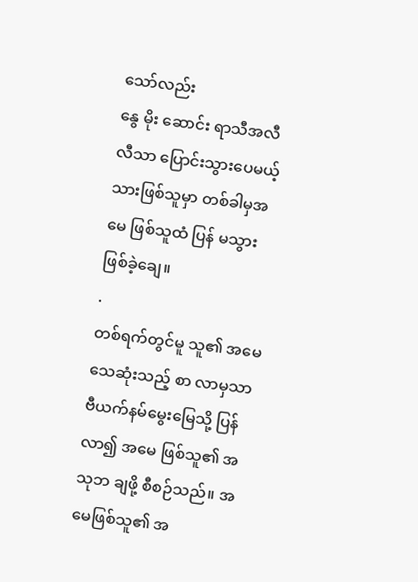သော်လည်း
နွေ မိုး ဆောင်း ရာသီအလီလီသာ ပြောင်းသွားပေမယ့် သားဖြစ်သူမှာ တစ်ခါမှအမေ ဖြစ်သူထံ ပြန် မသွားဖြစ်ခဲ့ချေ။
.
တစ်ရက်တွင်မူ သူ၏ အမေ သေဆုံးသည့် စာ လာမှသာ
ဗီယက်နမ်မွေးမြေသို့ ပြန်လာ၍ အမေ ဖြစ်သူ၏ အသုဘ ချဖို့ စီစဉ်သည်။ အမေဖြစ်သူ၏ အ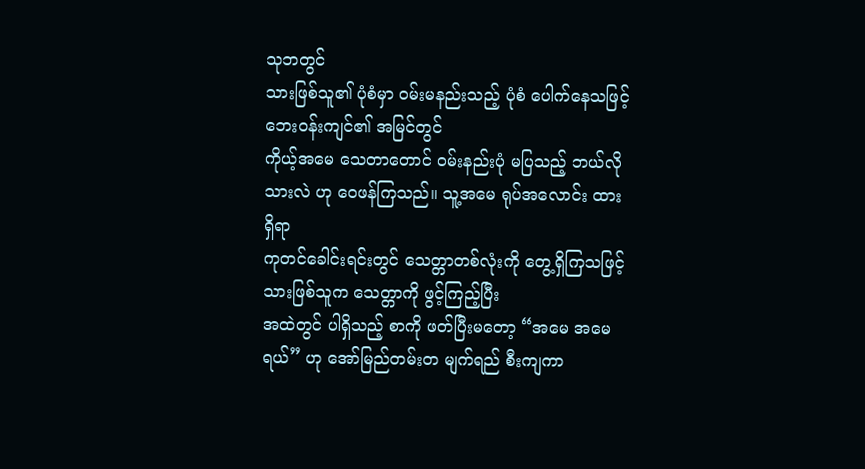သုဘတွင်
သားဖြစ်သူ၏ ပုံစံမှာ ၀မ်းမနည်းသည့် ပုံစံ ပေါက်နေသဖြင့် ဘေး၀န်းကျင်၏ အမြင်တွင်
ကိုယ့်အမေ သေတာတောင် ၀မ်းနည်းပုံ မပြသည့် ဘယ်လိုသားလဲ ဟု ဝေဖန်ကြသည်။ သူ့အမေ ရုပ်အလောင်း ထားရှိရာ
ကုတင်ခေါင်းရင်းတွင် သေတ္တာတစ်လုံးကို တွေ့ရှိကြသဖြင့် သားဖြစ်သူက သေတ္တာကို ဖွင့်ကြည့်ပြီး
အထဲတွင် ပါရှိသည့် စာကို ဖတ်ပြီးမတော့ “အမေ အမေရယ်” ဟု အော်မြည်တမ်းတ မျက်ရည် စီးကျကာ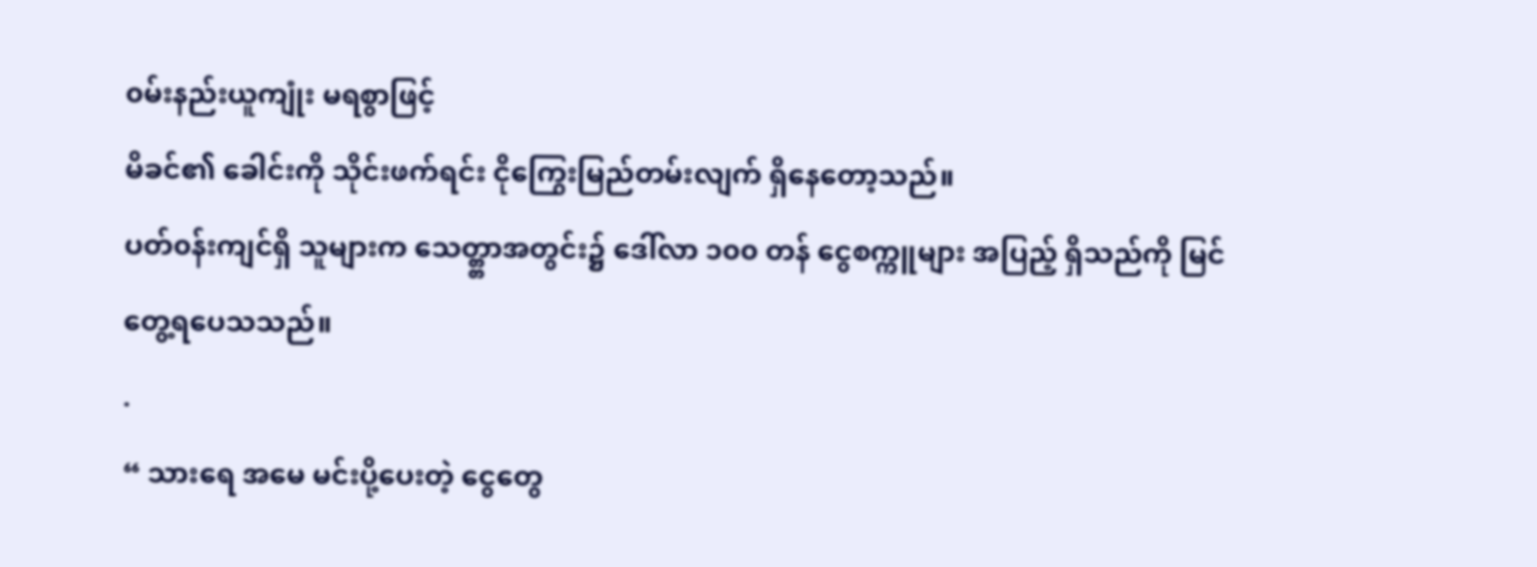၀မ်းနည်းယူကျုံး မရစွာဖြင့်
မိခင်၏ ခေါင်းကို သိုင်းဖက်ရင်း ငိုကြွေးမြည်တမ်းလျက် ရှိနေတော့သည်။
ပတ်၀န်းကျင်ရှိ သူများက သေတ္တ္တာအတွင်း၌ ဒေါ်လာ ၁၀၀ တန် ငွေစက္ကူများ အပြည့် ရှိသည်ကို မြင်တွေ့ရပေသသည်။
.
“ သားရေ အမေ မင်းပို့ပေးတဲ့ ငွေတွေ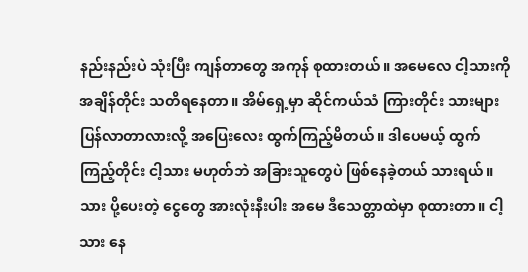နည်းနည်းပဲ သုံးပြီး ကျန်တာတွေ အကုန် စုထားတယ်။ အမေလေ ငါ့သားကို အချိန်တိုင်း သတိရနေတာ။ အိမ်ရှေ့မှာ ဆိုင်ကယ်သံ ကြားတိုင်း သားများ ပြန်လာတာလားလို့ အပြေးလေး ထွက်ကြည့်မိတယ်။ ဒါပေမယ့် ထွက်ကြည့်တိုင်း ငါ့သား မဟုတ်ဘဲ အခြားသူတွေပဲ ဖြစ်နေခဲ့တယ် သားရယ်။ သား ပို့ပေးတဲ့ ငွေတွေ အားလုံးနီးပါး အမေ ဒီသေတ္တာထဲမှာ စုထားတာ။ ငါ့သား နေ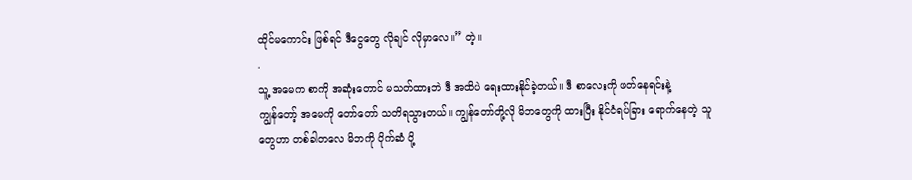ထိုင်မကောင်း ဖြစ်ရင် ဒီငွေတွေ လိုချင် လိုမှာလေ။” တဲ့။
.
သူ့ အမေက စာကို အဆုံးတောင် မသတ်ထားဘဲ ဒီ အထိပဲ ရေးထားနိုင်ခဲ့တယ်။ ဒီ စာလေးကို ဖတ်နေရင်းနဲ့
ကျွန်တော့် အမေကို တော်တော် သတိရသွားတယ်။ ကျွန်တော်တို့လို မိဘတွေကို ထားပြီး နိုင်ငံရပ်ခြား ရောက်နေတဲ့ သူတွေဟာ တစ်ခါတလေ မိဘကို ပိုက်ဆံ ပို့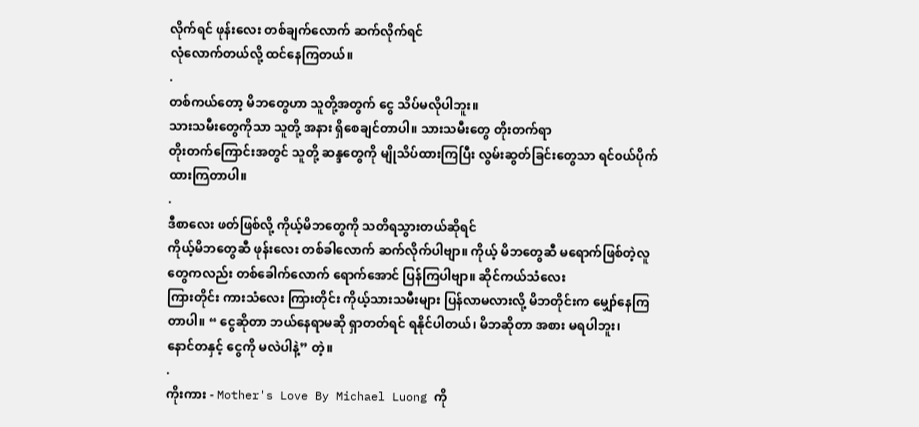လိုက်ရင် ဖုန်းလေး တစ်ချက်လောက် ဆက်လိုက်ရင်
လုံလောက်တယ်လို့ ထင်နေကြတယ်။
.
တစ်ကယ်တော့ မိဘတွေဟာ သူတို့အတွက် ငွေ သိပ်မလိုပါဘူး။
သားသမီးတွေကိုသာ သူတို့ အနား ရှိစေချင်တာပါ။ သားသမီးတွေ တိုးတက်ရာ
တိုးတက်ကြောင်းအတွင် သူတို့ ဆန္ဒတွေကို မျိုသိပ်ထားကြပြီး လွမ်းဆွတ်ခြင်းတွေသာ ရင်၀ယ်ပိုက်ထားကြတာပါ။
.
ဒီစာလေး ဖတ်ဖြစ်လို့ ကိုယ့်မိဘတွေကို သတိရသွားတယ်ဆိုရင်
ကိုယ့်မိဘတွေဆီ ဖုန်းလေး တစ်ခါလောက် ဆက်လိုက်ပါဗျာ။ ကိုယ့် မိဘတွေဆီ မရောက်ဖြစ်တဲ့လူတွေကလည်း တစ်ခေါက်လောက် ရောက်အောင် ပြန်ကြပါဗျာ။ ဆိုင်ကယ်သံလေး
ကြားတိုင်း ကားသံလေး ကြားတိုင်း ကိုယ့်သားသမီးများ ပြန်လာမလားလို့ မိဘတိုင်းက မျှော်နေကြတာပါ။ “ ငွေဆိုတာ ဘယ်နေရာမဆို ရှာတတ်ရင် ရနိုင်ပါတယ်၊ မိဘဆိုတာ အစား မရပါဘူး၊
နောင်တနှင့် ငွေကို မလဲပါနဲ့” တဲ့။
.
ကိုးကား - Mother's Love By Michael Luong ကို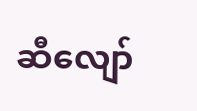ဆီလျော်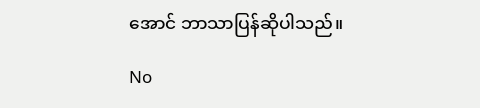အောင် ဘာသာပြန်ဆိုပါသည်။

No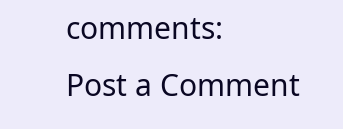comments:
Post a Comment